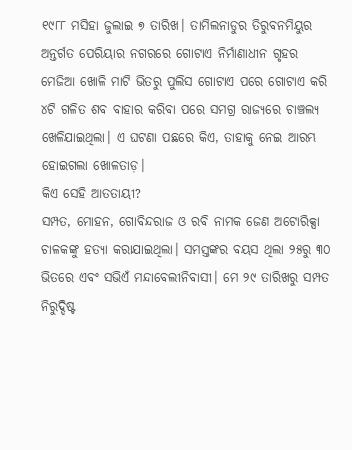୧୯୮୮ ମସିହା ଜୁଲାଇ ୭ ତାରିଖ। ତାମିଲନାଡୁର ତିରୁବନମିୟୁର ଅନ୍ତର୍ଗତ ପେରିୟାର ନଗରରେ ଗୋଟାଏ ନିର୍ମାଣାଧୀନ ଗୃହର ମେଜିଆ ଖୋଳି ମାଟି ଭିତରୁ ପୁଲିସ ଗୋଟାଏ ପରେ ଗୋଟାଏ କରି ୪ଟି ଗଳିତ ଶବ ବାହାର କରିବା ପରେ ସମଗ୍ର ରାଜ୍ୟରେ ଚାଞ୍ଚଲ୍ୟ ଖେଳିଯାଇଥିଲା। ଏ ଘଟଣା ପଛରେ କିଏ, ତାହାକୁ ନେଇ ଆରମ୍ଭ ହୋଇଗଲା ଖୋଳତାଡ଼।
କିଏ ସେହି ଆତତାୟୀ?
ସମ୍ପତ, ମୋହନ, ଗୋବିନ୍ଦରାଜ ଓ ରବି ନାମକ ଜେଣ ଅଟୋରିକ୍ସା ଚାଳକଙ୍କୁ ହତ୍ୟା କରାଯାଇଥିଲା। ସମସ୍ତଙ୍କର ବୟସ ଥିଲା ୨୫ରୁ ୩୦ ଭିତରେ ଏବଂ ସଭିଏଁ ମନ୍ଦାବେଲୀନିବାସୀ। ମେ ୨୯ ତାରିଖରୁ ସମ୍ପତ ନିରୁଦ୍ଦିଷ୍ଟ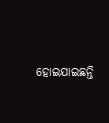ହୋଇଯାଇଛନ୍ତି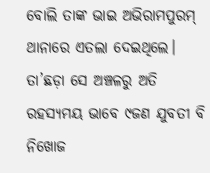ବୋଲି ତାଙ୍କ ଭାଇ ଅଭିରାମପୁରମ୍ ଥାନାରେ ଏତଲା ଦେଇଥିଲେ। ତା’ଛଡ଼ା ସେ ଅଞ୍ଚଳରୁ ଅତି ରହସ୍ୟମୟ ଭାବେ ୯ଜଣ ଯୁବତୀ ବି ନିଖୋଜ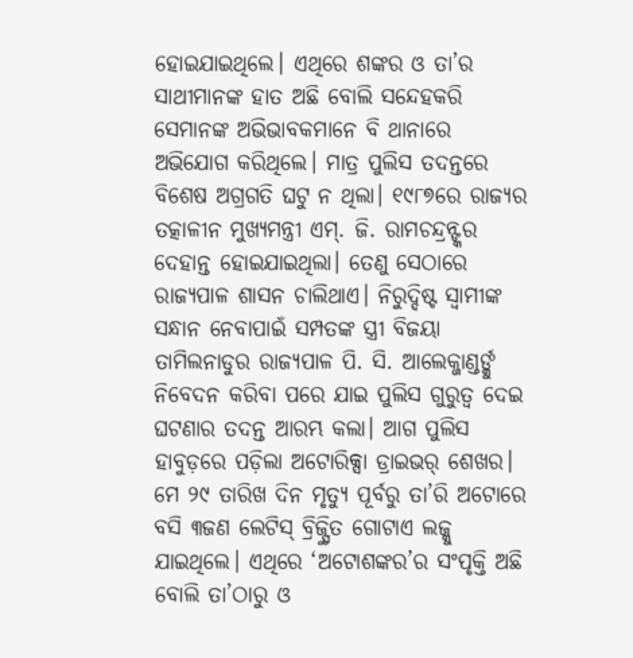ହୋଇଯାଇଥିଲେ। ଏଥିରେ ଶଙ୍କର ଓ ତା’ର ସାଥୀମାନଙ୍କ ହାତ ଅଛି ବୋଲି ସନ୍ଦେହକରି ସେମାନଙ୍କ ଅଭିଭାବକମାନେ ବି ଥାନାରେ ଅଭିଯୋଗ କରିଥିଲେ। ମାତ୍ର ପୁଲିସ ତଦନ୍ତରେ ବିଶେଷ ଅଗ୍ରଗତି ଘଟୁ ନ ଥିଲା। ୧୯୮୭ରେ ରାଜ୍ୟର ତତ୍କାଳୀନ ମୁଖ୍ୟମନ୍ତ୍ରୀ ଏମ୍. ଜି. ରାମଚନ୍ଦ୍ରନ୍ଙ୍କର ଦେହାନ୍ତ ହୋଇଯାଇଥିଲା। ତେଣୁ ସେଠାରେ ରାଜ୍ୟପାଳ ଶାସନ ଚାଲିଥାଏ। ନିରୁଦ୍ଦିଷ୍ଟ ସ୍ବାମୀଙ୍କ ସନ୍ଧାନ ନେବାପାଇଁ ସମ୍ପତଙ୍କ ସ୍ତ୍ରୀ ବିଜୟା ତାମିଲନାଡୁର ରାଜ୍ୟପାଳ ପି. ସି. ଆଲେକ୍ଜାଣ୍ଡର୍ଙ୍କୁ ନିବେଦନ କରିବା ପରେ ଯାଇ ପୁଲିସ ଗୁରୁତ୍ବ ଦେଇ ଘଟଣାର ତଦନ୍ତ ଆରମ୍ଭ କଲା। ଆଗ ପୁଲିସ ହାବୁଡ଼ରେ ପଡ଼ିଲା ଅଟୋରିକ୍ସା ଡ୍ରାଇଭର୍ ଶେଖର। ମେ ୨୯ ତାରିଖ ଦିନ ମୃତ୍ୟୁ ପୂର୍ବରୁ ତା’ରି ଅଟୋରେ ବସି ୩ଜଣ ଲେଟିସ୍ ବ୍ରିଜ୍ସ୍ଥିତ ଗୋଟାଏ ଲଜ୍କୁ ଯାଇଥିଲେ। ଏଥିରେ ‘ଅଟୋଶଙ୍କର’ର ସଂପୃକ୍ତି ଅଛି ବୋଲି ତା’ଠାରୁ ଓ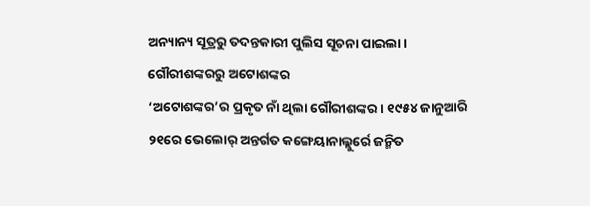ଅନ୍ୟାନ୍ୟ ସୂତ୍ରରୁ ତଦନ୍ତକାରୀ ପୁଲିସ ସୂଚନା ପାଇଲା।
ଗୌରୀଶଙ୍କରରୁ ଅଟୋଶଙ୍କର
‘ଅଟୋଶଙ୍କର’ର ପ୍ରକୃତ ନାଁ ଥିଲା ଗୌରୀଶଙ୍କର। ୧୯୫୪ ଜାନୁଆରି ୨୧ରେ ଭେଲୋର୍ ଅନ୍ତର୍ଗତ କଙ୍ଗେୟାନାଲ୍ଲୁର୍ରେ ଜନ୍ମିତ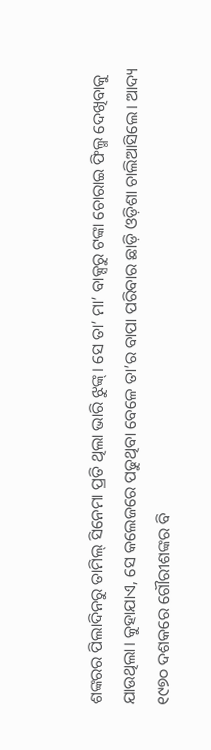ଶଙ୍କରର ପିଲାଦିନରୁ ତାମିଲ୍ ସିନେମା ପ୍ରତି ଥିଲା ଭାରି ଝୁଙ୍କ୍। ସେ ତା’ ମା’ ବାକ୍ସରୁ ଟଙ୍କା ଚୋରାଇ ଫିଲ୍ମ ଦେଖିବାକୁ ଯାଉଥିଲା। କୁହାଯାଏ, ସେ କଲେଜରେ ପଢୁଥିବା ବେଳେ ତା’ର ବାପା ପରିବାର ଛାଡ଼ି ଓଡ଼ିଶା ଚାଲିଆସିଲେ। ଆଦ୍ୟ ୧୯୭୦ ଦଶକରେ ଗୌରୀଶଙ୍କର ବି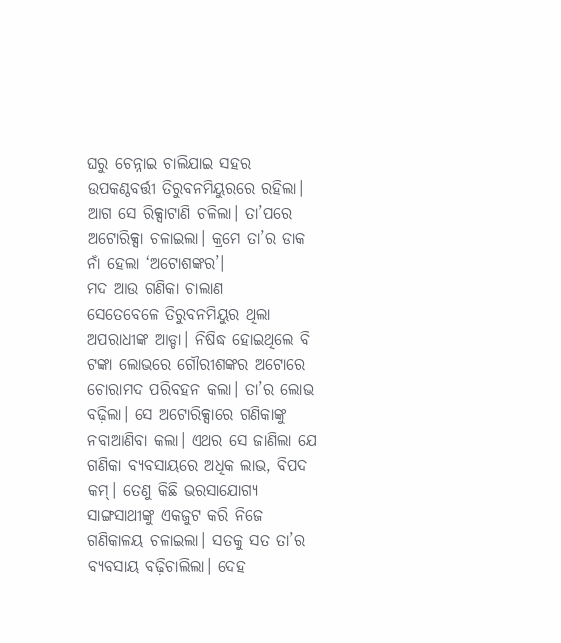ଘରୁ ଚେନ୍ନାଇ ଚାଲିଯାଇ ସହର ଉପକଣ୍ଠବର୍ତ୍ତୀ ତିରୁବନମିୟୁରରେ ରହିଲା। ଆଗ ସେ ରିକ୍ସାଟାଣି ଚଳିଲା। ତା’ପରେ ଅଟୋରିକ୍ସା ଚଳାଇଲା। କ୍ରମେ ତା’ର ଡାକ ନାଁ ହେଲା ‘ଅଟୋଶଙ୍କର’।
ମଦ ଆଉ ଗଣିକା ଚାଲାଣ
ସେତେବେଳେ ତିରୁବନମିୟୁର ଥିଲା ଅପରାଧୀଙ୍କ ଆଡ୍ଡା। ନିଷିଦ୍ଧ ହୋଇଥିଲେ ବି ଟଙ୍କା ଲୋଭରେ ଗୌରୀଶଙ୍କର ଅଟୋରେ ଚୋରାମଦ ପରିବହନ କଲା। ତା’ର ଲୋଭ ବଢ଼ିଲା। ସେ ଅଟୋରିକ୍ସାରେ ଗଣିକାଙ୍କୁ ନବାଆଣିବା କଲା। ଏଥର ସେ ଜାଣିଲା ଯେ ଗଣିକା ବ୍ୟବସାୟରେ ଅଧିକ ଲାଭ, ବିପଦ କମ୍। ତେଣୁ କିଛି ଭରସାଯୋଗ୍ୟ ସାଙ୍ଗସାଥୀଙ୍କୁ ଏକଜୁଟ କରି ନିଜେ ଗଣିକାଳୟ ଚଳାଇଲା। ସତକୁ ସତ ତା’ର ବ୍ୟବସାୟ ବଢ଼ିଚାଲିଲା। ଦେହ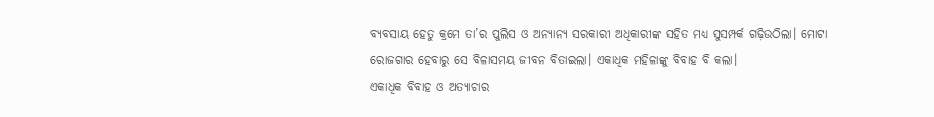ବ୍ୟବସାୟ ହେତୁ କ୍ରମେ ତା’ର ପୁଲିସ ଓ ଅନ୍ୟାନ୍ୟ ସରକାରୀ ଅଧିକାରୀଙ୍କ ସହିତ ମଧ୍ୟ ସୁସମ୍ପର୍କ ଗଢ଼ିଉଠିଲା। ମୋଟା ରୋଜଗାର ହେବାରୁ ସେ ବିଳାସମୟ ଜୀବନ ବିତାଇଲା। ଏକାଧିକ ମହିଳାଙ୍କୁ ବିବାହ ବି କଲା।
ଏକାଧିକ ବିବାହ ଓ ଅତ୍ୟାଚାର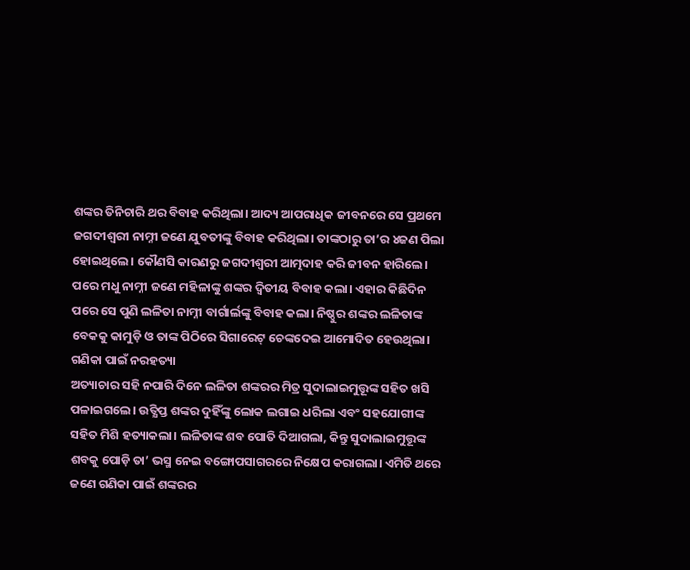ଶଙ୍କର ତିନିଚାରି ଥର ବିବାହ କରିଥିଲା। ଆଦ୍ୟ ଆପରାଧିକ ଜୀବନରେ ସେ ପ୍ରଥମେ ଜଗଦୀଶ୍ବରୀ ନାମ୍ନୀ ଜଣେ ଯୁବତୀଙ୍କୁ ବିବାହ କରିଥିଲା। ତାଙ୍କଠାରୁ ତା’ର ୪ଜଣ ପିଲା ହୋଇଥିଲେ। କୌଣସି କାରଣରୁ ଜଗଦୀଶ୍ବରୀ ଆତ୍ମଦାହ କରି ଜୀବନ ହାରିଲେ। ପରେ ମଧୁ ନାମ୍ନୀ ଜଣେ ମହିଳାଙ୍କୁ ଶଙ୍କର ଦ୍ବିତୀୟ ବିବାହ କଲା। ଏହାର କିଛିଦିନ ପରେ ସେ ପୁଣି ଲଳିତା ନାମ୍ନୀ ବାର୍ଗାର୍ଲଙ୍କୁ ବିବାହ କଲା। ନିଷ୍ଠୁର ଶଙ୍କର ଲଳିତାଙ୍କ ବେକକୁ କାମୁଡ଼ି ଓ ତାଙ୍କ ପିଠିରେ ସିଗାରେଟ୍ ଚେଙ୍କଦେଇ ଆମୋଦିତ ହେଉଥିଲା।
ଗଣିକା ପାଇଁ ନରହତ୍ୟା
ଅତ୍ୟାଚାର ସହି ନପାରି ଦିନେ ଲଳିତା ଶଙ୍କରର ମିତ୍ର ସୁଦାଲାଇମୁତ୍ତୂଙ୍କ ସହିତ ଖସି ପଳାଇଗଲେ। ଉତ୍କ୍ଷିପ୍ତ ଶଙ୍କର ଦୁହିଁଙ୍କୁ ଲୋକ ଲଗାଇ ଧରିଲା ଏବଂ ସହଯୋଗୀଙ୍କ ସହିତ ମିଶି ହତ୍ୟାକଲା। ଲଳିତାଙ୍କ ଶବ ପୋତି ଦିଆଗଲା, କିନ୍ତୁ ସୁଦାଲାଇମୁତ୍ତୂଙ୍କ ଶବକୁ ପୋଡ଼ି ତା’ ଭସ୍ମ ନେଇ ବଙ୍ଗୋପସାଗରରେ ନିକ୍ଷେପ କରାଗଲା। ଏମିତି ଥରେ ଜଣେ ଗଣିକା ପାଇଁ ଶଙ୍କରର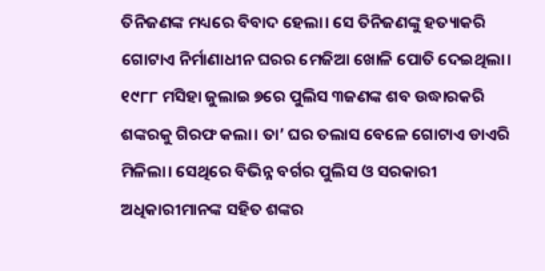ତିନିଜଣଙ୍କ ମଧ୍ୟରେ ବିବାଦ ହେଲା। ସେ ତିନିଜଣଙ୍କୁ ହତ୍ୟାକରି ଗୋଟାଏ ନିର୍ମାଣାଧୀନ ଘରର ମେଜିଆ ଖୋଳି ପୋତି ଦେଇଥିଲା। ୧୯୮୮ ମସିହା ଜୁଲାଇ ୭ରେ ପୁଲିସ ୩ଜଣଙ୍କ ଶବ ଉଦ୍ଧାରକରି ଶଙ୍କରକୁ ଗିରଫ କଲା। ତା’ ଘର ତଲାସ ବେଳେ ଗୋଟାଏ ଡାଏରି ମିଳିଲା। ସେଥିରେ ବିଭିନ୍ନ ବର୍ଗର ପୁଲିସ ଓ ସରକାରୀ ଅଧିକାରୀମାନଙ୍କ ସହିତ ଶଙ୍କର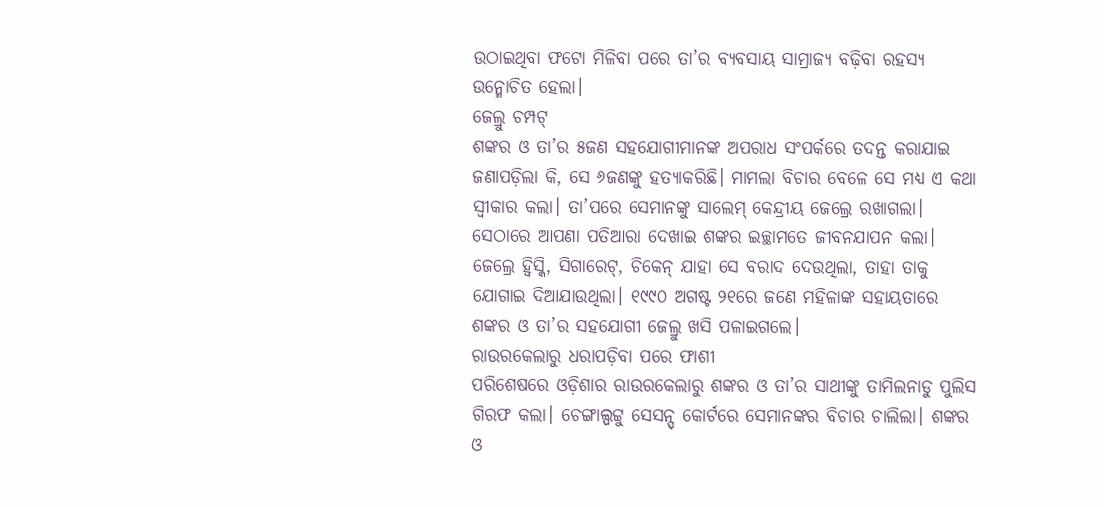ଉଠାଇଥିବା ଫଟୋ ମିଳିବା ପରେ ତା’ର ବ୍ୟବସାୟ ସାମ୍ରାଜ୍ୟ ବଢ଼ିବା ରହସ୍ୟ ଉନ୍ମୋଚିତ ହେଲା।
ଜେଲ୍ରୁ ଚମ୍ପଟ୍
ଶଙ୍କର ଓ ତା’ର ୫ଜଣ ସହଯୋଗୀମାନଙ୍କ ଅପରାଧ ସଂପର୍କରେ ତଦନ୍ତ କରାଯାଇ ଜଣାପଡ଼ିଲା କି, ସେ ୬ଜଣଙ୍କୁ ହତ୍ୟାକରିଛି। ମାମଲା ବିଚାର ବେଳେ ସେ ମଧ୍ୟ ଏ କଥା ସ୍ବୀକାର କଲା। ତା’ପରେ ସେମାନଙ୍କୁ ସାଲେମ୍ କେନ୍ଦ୍ରୀୟ ଜେଲ୍ରେ ରଖାଗଲା। ସେଠାରେ ଆପଣା ପତିଆରା ଦେଖାଇ ଶଙ୍କର ଇଚ୍ଛାମତେ ଜୀବନଯାପନ କଲା। ଜେଲ୍ରେ ହ୍ବିସ୍କି, ସିଗାରେଟ୍, ଚିକେନ୍ ଯାହା ସେ ବରାଦ ଦେଉଥିଲା, ତାହା ତାକୁ ଯୋଗାଇ ଦିଆଯାଉଥିଲା। ୧୯୯୦ ଅଗଷ୍ଟ ୨୧ରେ ଜଣେ ମହିଳାଙ୍କ ସହାୟତାରେ ଶଙ୍କର ଓ ତା’ର ସହଯୋଗୀ ଜେଲ୍ରୁ ଖସି ପଳାଇଗଲେ।
ରାଉରକେଲାରୁ ଧରାପଡ଼ିବା ପରେ ଫାଶୀ
ପରିଶେଷରେ ଓଡ଼ିଶାର ରାଉରକେଲାରୁ ଶଙ୍କର ଓ ତା’ର ସାଥୀଙ୍କୁ ତାମିଲନାଡୁ ପୁଲିସ ଗିରଫ କଲା। ଚେଙ୍ଗାଲ୍ପଟ୍ଟୁ ସେସନ୍ସ୍ କୋର୍ଟରେ ସେମାନଙ୍କର ବିଚାର ଚାଲିଲା। ଶଙ୍କର ଓ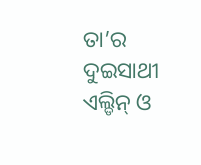ତା’ର ଦୁଇସାଥୀ ଏଲ୍ଡିନ୍ ଓ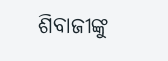ଶିବାଜୀଙ୍କୁ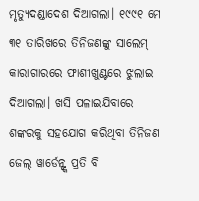ମୃତ୍ୟୁଦଣ୍ଡାଦେଶ ଦିଆଗଲା। ୧୯୯୧ ମେ ୩୧ ତାରିଖରେ ତିନିଜଣଙ୍କୁ ସାଲେମ୍ କାରାଗାରରେ ଫାଶୀଖୁଣ୍ଟରେ ଝୁଲାଇ ଦିଆଗଲା। ଖସି ପଳାଇଯିବାରେ ଶଙ୍କରକୁ ସହଯୋଗ କରିଥିବା ତିନିଜଣ ଜେଲ୍ ୱାର୍ଡେନ୍ଙ୍କ ପ୍ରତି ବି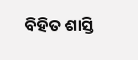ବିହିତ ଶାସ୍ତି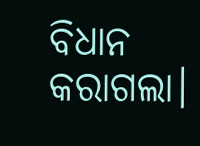ବିଧାନ କରାଗଲା।